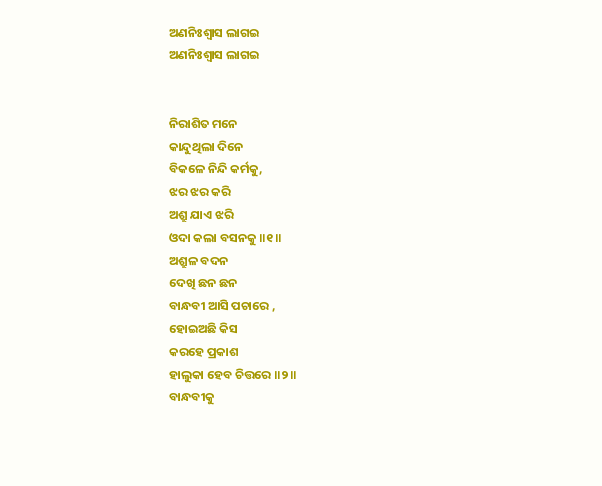ଅଣନିଃଶ୍ୱାସ ଲାଗଇ
ଅଣନିଃଶ୍ୱାସ ଲାଗଇ


ନିରାଶିତ ମନେ
କାନ୍ଦୁଥିଲା ଦିନେ
ବିକଳେ ନିନ୍ଦି କର୍ମକୁ,
ଝର ଝର କରି
ଅଶ୍ରୁ ଯାଏ ଝରି
ଓଦା କଲା ବସନକୁ ॥୧॥
ଅଶ୍ରୁଳ ବଦନ
ଦେଖି ଛନ ଛନ
ବାନ୍ଧବୀ ଆସି ପଚାରେ ,
ହୋଇଅଛି କିସ
କରହେ ପ୍ରକାଶ
ହାଲୁକା ହେବ ଚିତ୍ତରେ ॥୨॥
ବାନ୍ଧବୀକୁ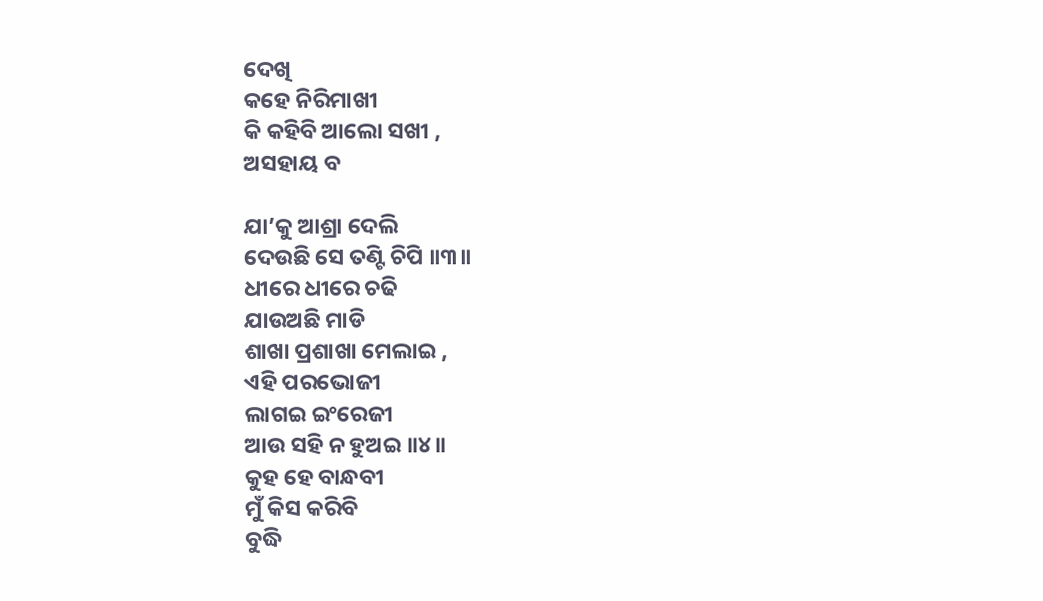ଦେଖି
କହେ ନିରିମାଖୀ
କି କହିବି ଆଲୋ ସଖୀ ,
ଅସହାୟ ବ

ଯା’କୁ ଆଶ୍ରା ଦେଲି
ଦେଉଛି ସେ ତଣ୍ଟି ଚିପି ॥୩॥
ଧୀରେ ଧୀରେ ଚଢି
ଯାଉଅଛି ମାଡି
ଶାଖା ପ୍ରଶାଖା ମେଲାଇ ,
ଏହି ପରଭୋଜୀ
ଲାଗଇ ଇଂରେଜୀ
ଆଉ ସହି ନ ହୁଅଇ ॥୪॥
କୁହ ହେ ବାନ୍ଧବୀ
ମୁଁ କିସ କରିବି
ବୁଦ୍ଧି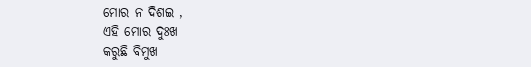ମୋର ନ ଦିଶଇ ,
ଏହି ମୋର ଦୁଃଖ
କରୁଛି ବିମୁଖ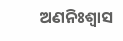ଅଣନିଃଶ୍ୱାସ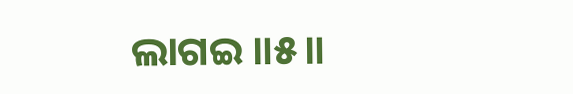ଲାଗଇ ॥୫॥